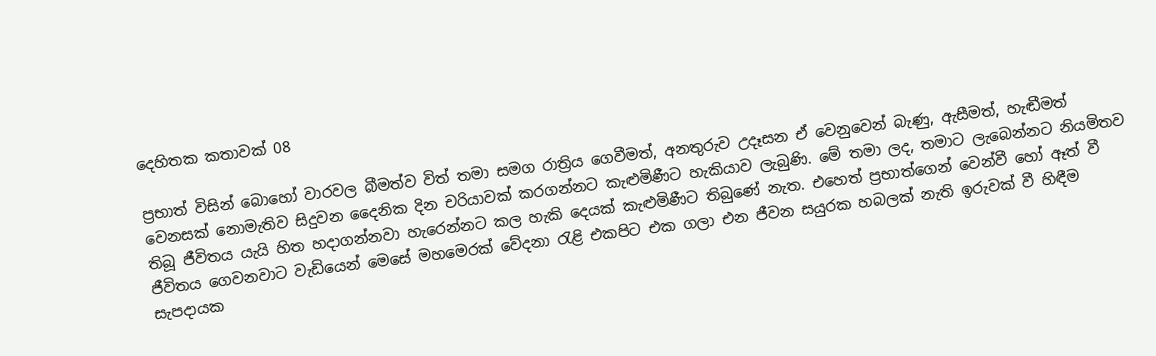දෙහිතක කතාවක් 08

ප්‍රභාත් විසින් බොහෝ වාරවල බීමත්ව විත් තමා සමග රාත්‍රිය ගෙවීමත්, අනතුරුව උදෑසන ඒ වෙනුවෙන් බැණු, ඇසීමත්, හැඬීමත් වෙනසක් නොමැතිව සිදුවන දෛනික දින චරියාවක් කරගන්නට කැළුමිණීට හැකියාව ලැබුණි. මේ තමා ලද, තමාට ලැබෙන්නට නියමිතව තිබූ ජීවිතය යැයි හිත හදාගන්නවා හැරෙන්නට කල හැකි දෙයක් කැළුමිණීට තිබුණේ නැත. එහෙත් ප්‍රභාත්ගෙන් වෙන්වී හෝ ඈත් වී ජීවිතය ගෙවනවාට වැඩියෙන් මෙසේ මහමෙරක් වේදනා රැළි එකපිට එක ගලා එන ජීවන සයුරක හබලක් නැති ඉරුවක් වී හිඳීම සැපදායක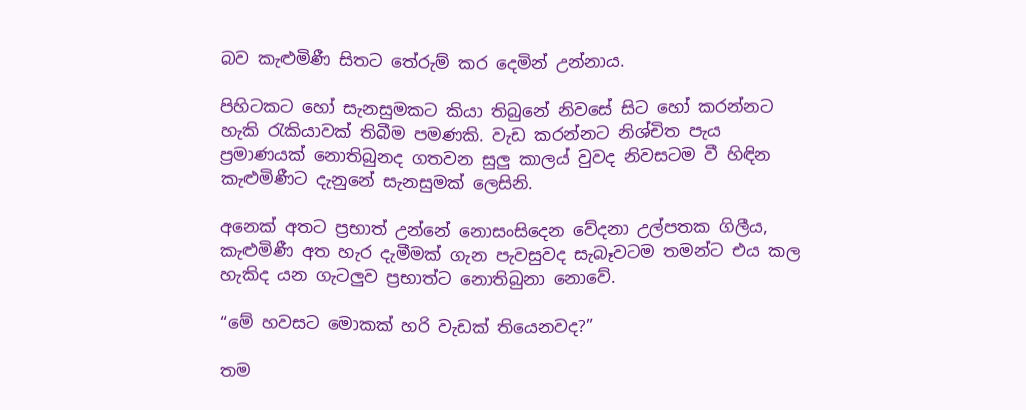බව කැළුමිණී සිතට තේරුම් කර දෙමින් උන්නාය.

පිහිටකට හෝ සැනසුමකට කියා තිබුනේ නිවසේ සිට හෝ කරන්නට හැකි රැකියාවක් තිබීම පමණකි. වැඩ කරන්නට නිශ්චිත පැය ප්‍රමාණයක් නොතිබුනද ගතවන සුලු කාලය් වුවද නිවසටම වී හිඳින කැළුමිණීට දැනුනේ සැනසුමක් ලෙසිනි.

අනෙක් අතට ප්‍රභාත් උන්නේ නොසංසිදෙන වේදනා උල්පතක ගිලීය, කැළුමිණී අත හැර දැමීමක් ගැන පැවසුවද සැබෑවටම තමන්ට එය කල හැකිද යන ගැටලුව ප්‍රභාත්ට නොතිබුනා නොවේ.

“මේ හවසට මොකක් හරි වැඩක් තියෙනවද?”

තම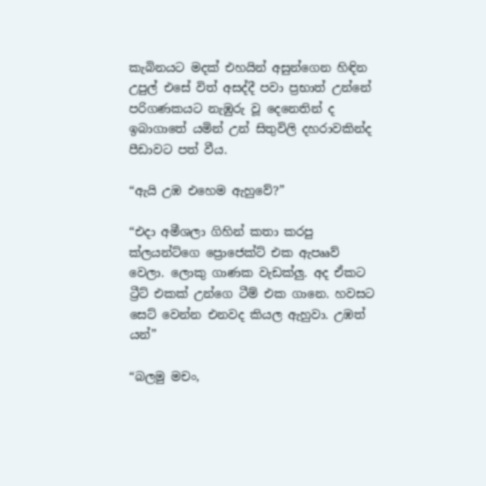කැබිනයට මදක් එහයින් අසුන්ගෙන හිඳින උපුල් එසේ විත් අසද්දී පවා ප්‍රභාත් උන්නේ පරිගණකයට නැඹුරු වූ දෙනෙතින් ද ඉබාගාතේ යමින් උන් සිතුවිලි දහරාවකින්ද පීඩාවට පත් වීය.

“ඇයි උඹ එහෙම ඇහුවේ?”

“එදා අමීශලා ගිහින් කතා කරපු ක්ලයන්ට්ගෙ ප්‍රොජෙක්ට් එක ඇපෲව් වෙලා. ලොකු ගාණක වැඩක්ලු. අද ඒකට ට්‍රීට් එකක් උන්ගෙ ටීම් එක ගානෙ. හවසට සෙට් වෙන්න එනවද කියල ඇහුවා. උඹත් යන්”

“බලමු මචං,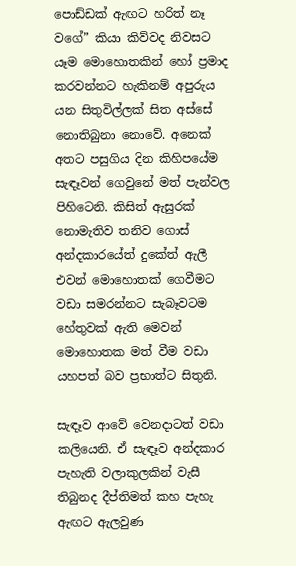පොඩ්ඩක් ඇඟට හරිත් නෑ වගේ” කියා කිව්වද නිවසට යෑම මොහොතකින් හෝ ප්‍රමාද කරවන්නට හැකිනම් අපුරුය යන සිතුවිල්ලක් සිත අස්සේ නොතිබුනා නොවේ. අනෙක් අතට පසුගිය දින කිහිපයේම සැඳෑවන් ගෙවුනේ මත් පැන්වල පිහිටෙනි. කිසිත් ඇසුරක් නොමැතිව තනිව ගොස් අන්දකාරයේත් දුකේත් ඇලී එවන් මොහොතක් ගෙවීමට වඩා සමරන්නට සැබෑවටම හේතුවක් ඇති මෙවන් මොහොතක මත් වීම වඩා යහපත් බව ප්‍රභාත්ට සිතුනි.

සැඳෑව ආවේ වෙනදාටත් වඩා කලියෙනි. ඒ සැඳෑව අන්දකාර පැහැති වලාකුලකින් වැසී තිබුනද දීප්තිමත් කහ පැහැ ඇඟට ඇලවුණ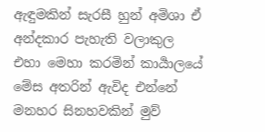ඇඳුමකින් සැරසී හුන් අමිශා ඒ අන්දකාර පැහැති වලාකුල එහා මෙහා කරමින් කාර්‍යාලයේ මේස අතරින් ඇවිද එන්නේ මනහර සිනහවකින් මුව්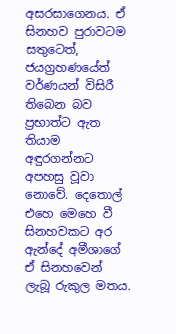අසරසාගෙනය. ඒ සිනහව පුරාවටම සතුටෙත්, ජයග්‍රහණයේත් වර්ණයන් විසිරී තිබෙන බව ප්‍රභාත්ට ඇත තියාම අඳුරගන්නට අපහසු වූවා නොවේ. දෙතොල් එහෙ මෙහෙ වී සිනහවකට අර ඇන්දේ අමීශාගේ ඒ සිනහවෙන් ලැබූ රුකුල මතය.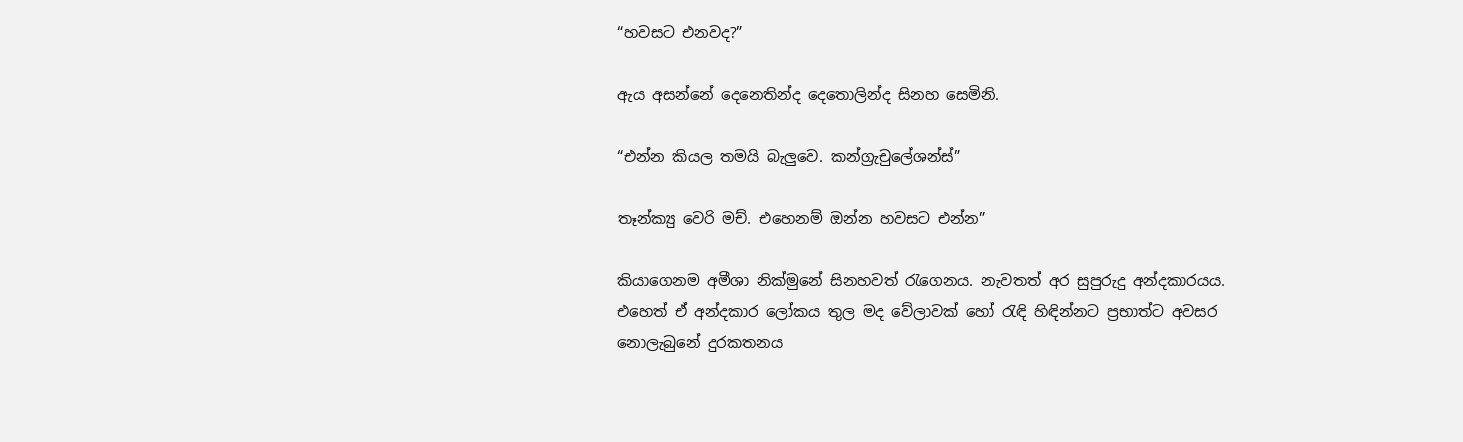“හවසට එනවද?”

ඇය අසන්නේ දෙනෙතින්ද දෙතොලින්ද සිනහ සෙමිනි.

“එන්න කියල තමයි බැලුවෙ. කන්ග්‍රැචුලේශන්ස්”

තෑන්ක්‍යු වෙරි මච්. එහෙනම් ඔන්න හවසට එන්න”

කියාගෙනම අමීශා නික්මුනේ සිනහවත් රැගෙනය. නැවතත් අර සුපුරුදු අන්දකාරයය. එහෙත් ඒ අන්දකාර ලෝකය තුල මද වේලාවක් හෝ රැඳි හිඳින්නට ප්‍රභාත්ට අවසර නොලැබුනේ දුරකතනය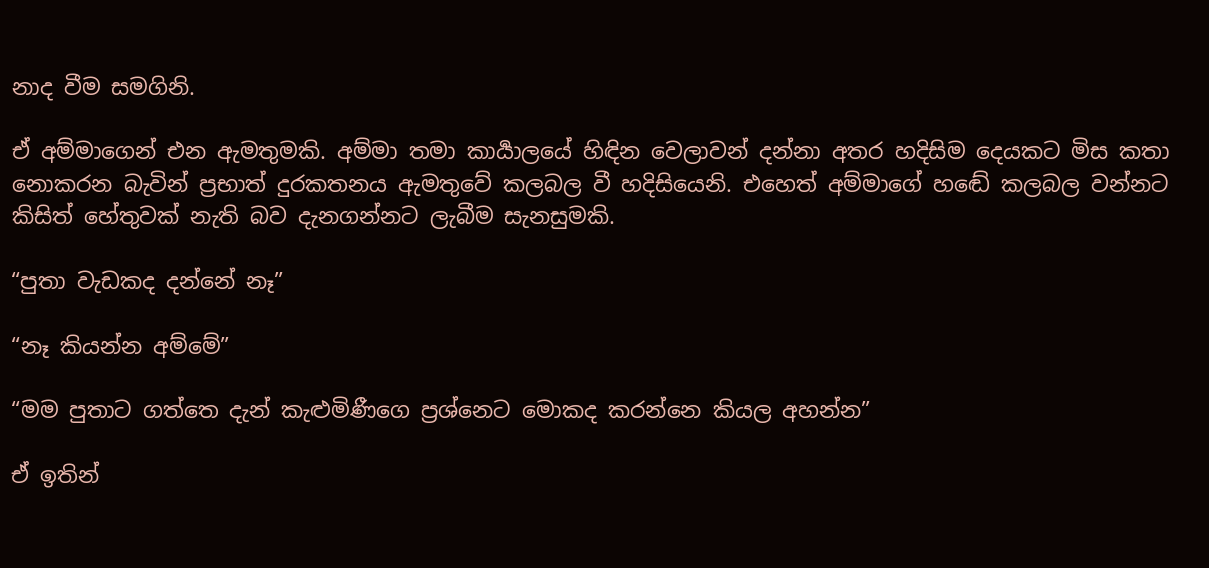නාද වීම සමගිනි.

ඒ අම්මාගෙන් එන ඇමතුමකි. අම්මා තමා කාර්‍යාලයේ හිඳින වෙලාවන් දන්නා අතර හදිසිම දෙයකට මිස කතා නොකරන බැවින් ප්‍රභාත් දුරකතනය ඇමතුවේ කලබල වී හදිසියෙනි. එහෙත් අම්මාගේ හඬේ කලබල වන්නට කිසිත් හේතුවක් නැති බව දැනගන්නට ලැබීම සැනසුමකි.

“පුතා වැඩකද දන්නේ නෑ”

“නෑ කියන්න අම්මේ”

“මම පුතාට ගත්තෙ දැන් කැළුමිණීගෙ ප්‍රශ්නෙට මොකද කරන්නෙ කියල අහන්න”

ඒ ඉතින්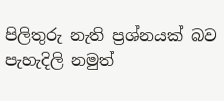පිලිතුරු නැති ප්‍රශ්නයක් බව පැහැදිලි නමුත්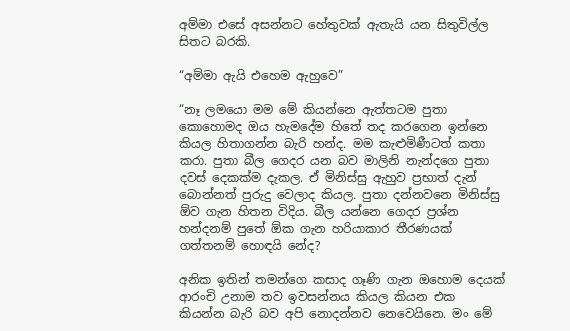අම්මා එසේ අසන්නට හේතුවක් ඇතැයි යන සිතුවිල්ල සිතට බරකි.

“අම්මා ඇයි එහෙම ඇහුවෙ”

“නෑ ලමයො මම මේ කියන්නෙ ඇත්තටම පුතා කොහොමද ඔය හැමදේම හිතේ තද කරගෙන ඉන්නෙ කියල හිතාගන්න බැරි හන්ද. මම කැළුමිණීටත් කතා කරා. පුතා බීල ගෙදර යන බව මාලිනි නැන්දගෙ පුතා දවස් දෙකක්ම දැකල. ඒ මිනිස්සු ඇහුව ප්‍රභාත් දැන් බොන්නත් පුරුදු වෙලාද කියල. පුතා දන්නවනෙ මිනිස්සු ඕව ගැන හිතන විදිය. බීල යන්නෙ ගෙදර ප්‍රශ්න හන්දනම් පුතේ ඕක ගැන හරියාකාර තීරණයක් ගත්තනම් හොඳයි නේද?

අනික ඉතින් තමන්ගෙ කසාද ගෑණි ගැන ඔහොම දෙයක් ආරංචි උනාම තව ඉවසන්නය කියල කියන එක කියන්න බැරි බව අපි නොදන්නව නෙවෙයිනෙ. මං මේ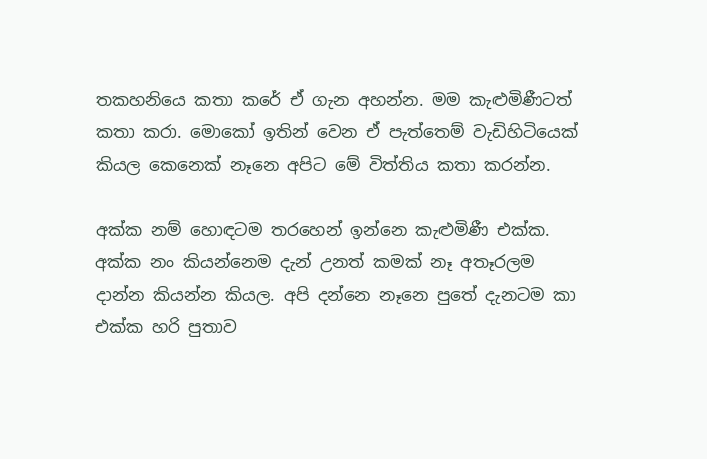තකහනියෙ කතා කරේ ඒ ගැන අහන්න. මම කැළුමිණීටත් කතා කරා. මොකෝ ඉතින් වෙන ඒ පැත්තෙම් වැඩිහිටියෙක් කියල කෙනෙක් නෑනෙ අපිට මේ විත්තිය කතා කරන්න.

අක්ක නම් හොඳටම තරහෙන් ඉන්නෙ කැළුමිණී එක්ක. අක්ක නං කියන්නෙම දැන් උනත් කමක් නෑ අතෑරලම දාන්න කියන්න කියල. අපි දන්නෙ නෑනෙ පුතේ දැනටම කා එක්ක හරි පුතාව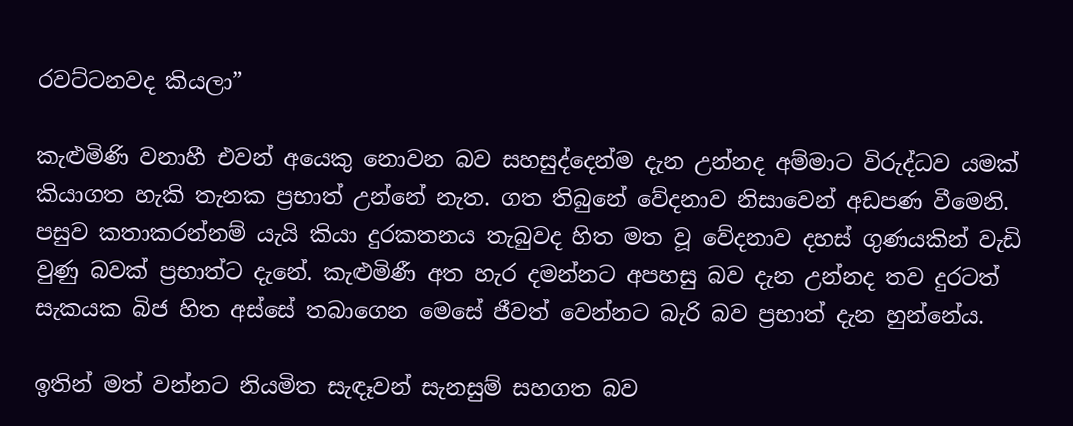රවට්ටනවද කියලා”

කැළුමිණි වනාහී එවන් අයෙකු නොවන බව සහසුද්දෙන්ම දැන උන්නද අම්මාට විරුද්ධව යමක් කියාගත හැකි තැනක ප්‍රභාත් උන්නේ නැත. ගත තිබුනේ වේදනාව නිසාවෙන් අඩපණ වීමෙනි. පසුව කතාකරන්නම් යැයි කියා දුරකතනය තැබුවද හිත මත වූ වේදනාව දහස් ගුණයකින් වැඩි වුණු බවක් ප්‍රභාත්ට දැනේ. කැළුමිණී අත හැර දමන්නට අපහසු බව දැන උන්නද තව දුරටත් සැකයක බිජ හිත අස්සේ තබාගෙන මෙසේ ජීවත් වෙන්නට බැරි බව ප්‍රභාත් දැන හුන්නේය.

ඉතින් මත් වන්නට නියමිත සැඳෑවන් සැනසුම් සහගත බව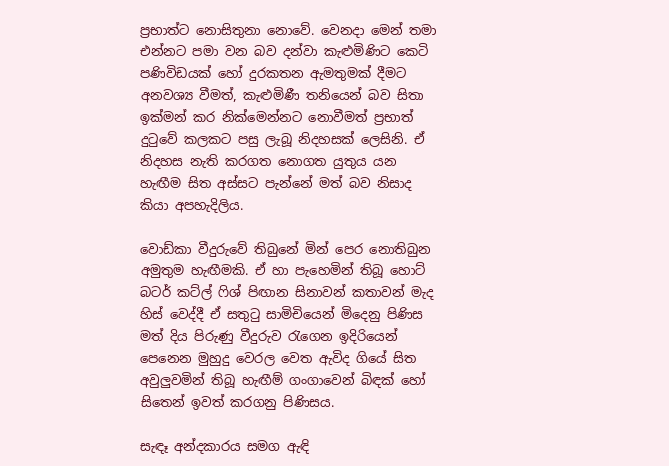ප්‍රභාත්ට නොසිතුනා නොවේ. වෙනදා මෙන් තමා එන්නට පමා වන බව දන්වා කැළුමිණිට කෙටි පණිවිඩයක් හෝ දුරකතන ඇමතුමක් දීමට අනවශ්‍ය වීමත්, කැළුමිණී තනියෙන් බව සිතා ඉක්මන් කර නික්මෙන්නට නොවීමත් ප්‍රභාත් දුටුවේ කලකට පසු ලැබූ නිදහසක් ලෙසිනි. ඒ නිදහස නැති කරගත නොගත යුතුය යන හැඟීම සිත අස්සට පැන්නේ මත් බව නිසාද කියා අපහැදිලිය.

වොඩ්කා වීදුරුවේ තිබුනේ මින් පෙර නොතිබුන අමුතුම හැඟීමකි. ඒ හා පැහෙමින් තිබූ හොට් බටර් කට්ල් ෆිශ් පිඟාන සිනාවන් කතාවන් මැද හිස් වෙද්දී ඒ සතුටු සාමිචියෙන් මිදෙනු පිණිස මත් දිය පිරුණු වීදුරුව රැගෙන ඉදිරියෙන් පෙනෙන මුහුදු වෙරල වෙත ඇවිද ගියේ සිත අවුලුවමින් තිබූ හැඟීම් ගංගාවෙන් බිඳක් හෝ සිතෙන් ඉවත් කරගනු පිණිසය.

සැඳෑ අන්දකාරය සමග ඇඳි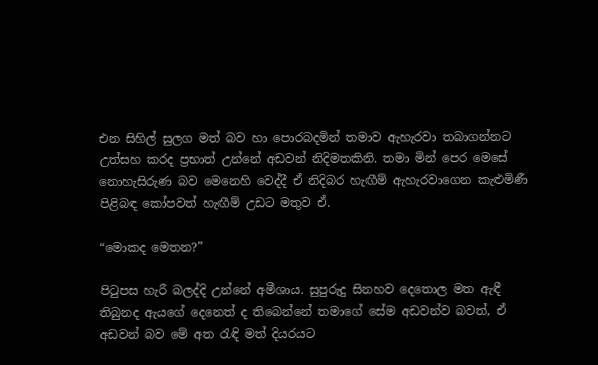එන සිහිල් සුලග මත් බව හා පොරබදමින් තමාව ඇහැරවා තබාගන්නට උත්සහ කරද ප්‍රභාත් උන්නේ අඩවන් නිදිමතකිනි. තමා මින් පෙර මෙසේ නොහැසිරුණ බව මෙනෙහි වෙද්දී ඒ නිදිබර හැඟීම් ඇහැරවාගෙන කැළුමිණී පිළිබඳ කෝපවත් හැඟීම් උඩට මතුව ඒ.

“මොකද මෙතන?”

පිටුපස හැරී බලද්දි උන්නේ අමීශාය. සුපුරුදු සිනහව දෙතොල මත ඇඳී තිබුනද ඇයගේ දෙනෙත් ද තිබෙන්නේ තමාගේ සේම අඩවන්ව බවත්, ඒ අඩවන් බව මේ අත රැඳි මත් දියරයට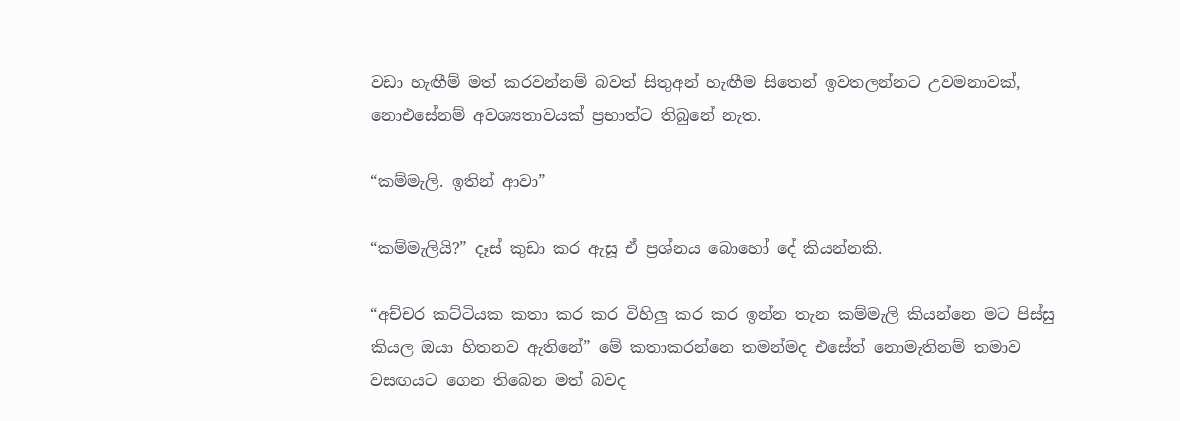වඩා හැඟීම් මත් කරවන්නම් බවත් සිතුඅන් හැඟීම සිතෙන් ඉවතලන්නට උවමනාවක්, නොඑසේනම් අවශ්‍යතාවයක් ප්‍රභාත්ට තිබුනේ නැත.

“කම්මැලි. ඉතින් ආවා”

“කම්මැලියි?” දෑස් කුඩා කර ඇසූ ඒ ප්‍රශ්නය බොහෝ දේ කියන්නකි.

“අච්චර කට්ටියක කතා කර කර විහිලු කර කර ඉන්න තැන කම්මැලි කියන්නෙ මට පිස්සු කියල ඔයා හිතනව ඇතිනේ” මේ කතාකරන්නෙ තමන්මද එසේත් නොමැතිනම් තමාව වසඟයට ගෙන තිබෙන මත් බවද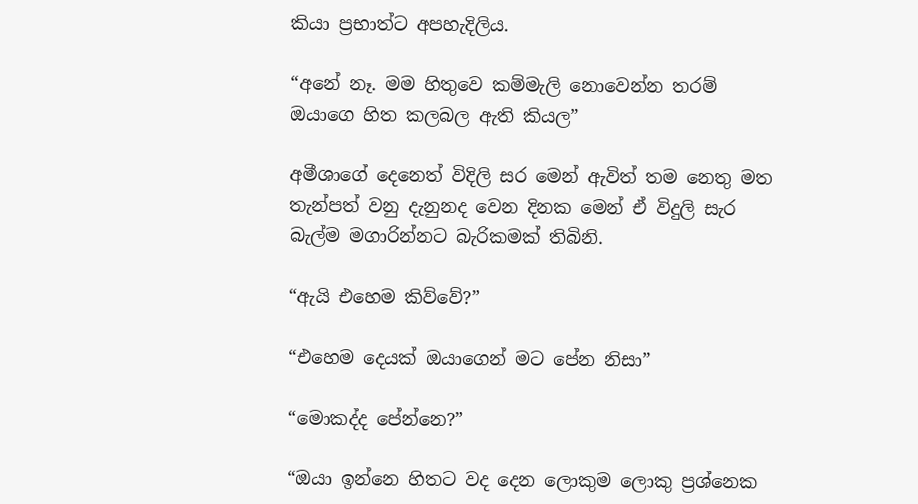කියා ප්‍රභාත්ට අපහැදිලිය.

“අනේ නෑ. මම හිතුවෙ කම්මැලි නොවෙන්න තරම් ඔයාගෙ හිත කලබල ඇති කියල”

අමීශාගේ දෙනෙත් විදිලි සර මෙන් ඇවිත් තම නෙතු මත තැන්පත් වනු දැනුනද වෙන දිනක මෙන් ඒ විදුලි සැර බැල්ම මගාරින්නට බැරිකමක් තිබිනි.

“ඇයි එහෙම කිව්වේ?”

“එහෙම දෙයක් ඔයාගෙන් මට පේන නිසා”

“මොකද්ද පේන්නෙ?”

“ඔයා ඉන්නෙ හිතට වද දෙන ලොකුම ලොකු ප්‍රශ්නෙක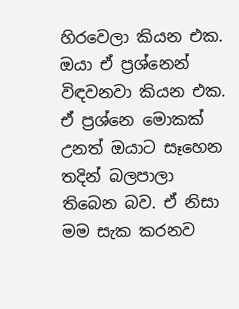හිරවෙලා කියන එක. ඔයා ඒ ප්‍රශ්නෙන් විඳවනවා කියන එක. ඒ ප්‍රශ්නෙ මොකක් උනත් ඔයාට සෑහෙන තදින් බලපාලා තිබෙන බව. ඒ නිසා මම සැක කරනව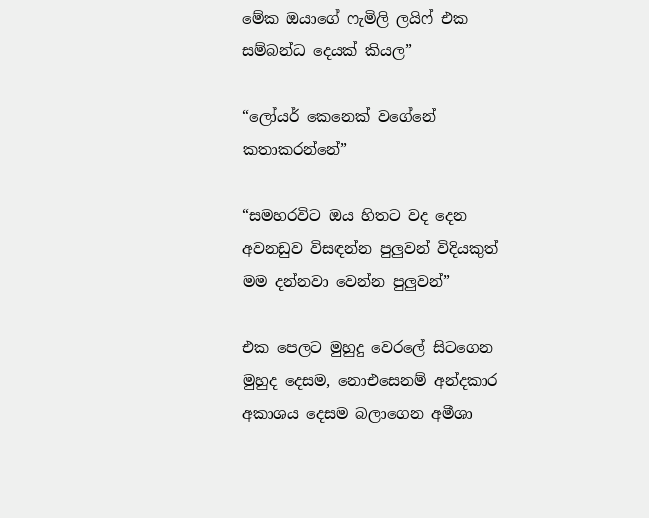මේක ඔයාගේ ෆැමිලි ලයිෆ් එක සම්බන්ධ දෙයක් කියල”

“ලෝයර් කෙනෙක් වගේනේ කතාකරන්නේ”

“සමහරවිට ඔය හිතට වද දෙන අවනඩුව විසඳන්න පුලුවන් විදියකුත් මම දන්නවා වෙන්න පුලුවන්”

එක පෙලට මුහුදු වෙරලේ සිටගෙන මුහුද දෙසම, නොඑසෙනම් අන්දකාර අකාශය දෙසම බලාගෙන අමීශා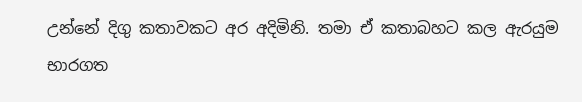උන්නේ දිගු කතාවකට අර අදිමිනි. තමා ඒ කතාබහට කල ඇරයුම භාරගත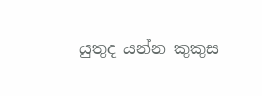යුතුද යන්න කුකුස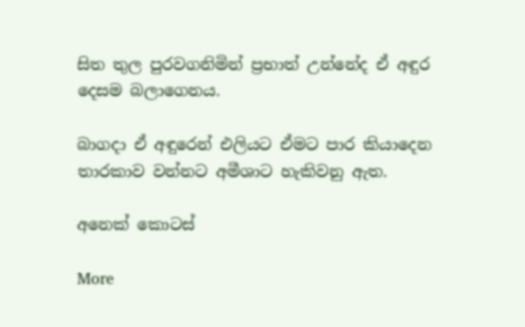සිත තුල පුරවගනිමින් ප්‍රභාත් උන්නේද ඒ අඳුර දෙසම බලාගෙනය.

බාගදා ඒ අඳුරෙන් එලියට ඒමට පාර කියාදෙන තාරකාව වන්නට අමීශාට හැකිවනු ඇත.

අනෙක් කොටස්

More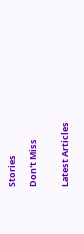Stories

Don't Miss


Latest Articles